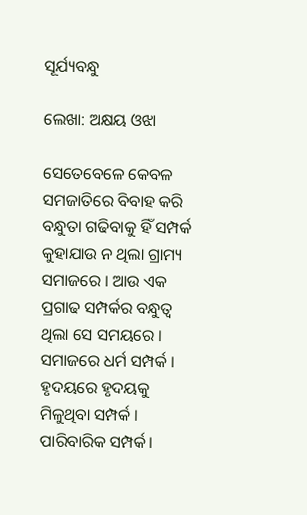ସୂର୍ଯ୍ୟବନ୍ଧୁ

ଲେଖା: ଅକ୍ଷୟ ଓଝା

ସେତେବେଳେ କେବଳ ସମଜାତିରେ ବିବାହ କରି ବନ୍ଧୁତା ଗଢିବାକୁ ହିଁ ସମ୍ପର୍କ କୁହାଯାଉ ନ ଥିଲା ଗ୍ରାମ୍ୟ ସମାଜରେ । ଆଉ ଏକ ପ୍ରଗାଢ ସମ୍ପର୍କର ବନ୍ଧୁତ୍ୱ ଥିଲା ସେ ସମୟରେ । ସମାଜରେ ଧର୍ମ ସମ୍ପର୍କ । ହୃଦୟରେ ହୃଦୟକୁ ମିଳୁଥିବା ସମ୍ପର୍କ । ପାରିବାରିକ ସମ୍ପର୍କ।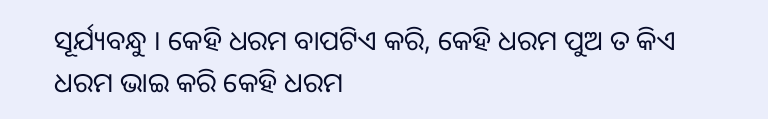ସୂର୍ଯ୍ୟବନ୍ଧୁ । କେହି ଧରମ ବାପଟିଏ କରି, କେହି ଧରମ ପୁଅ ତ କିଏ ଧରମ ଭାଇ କରି କେହି ଧରମ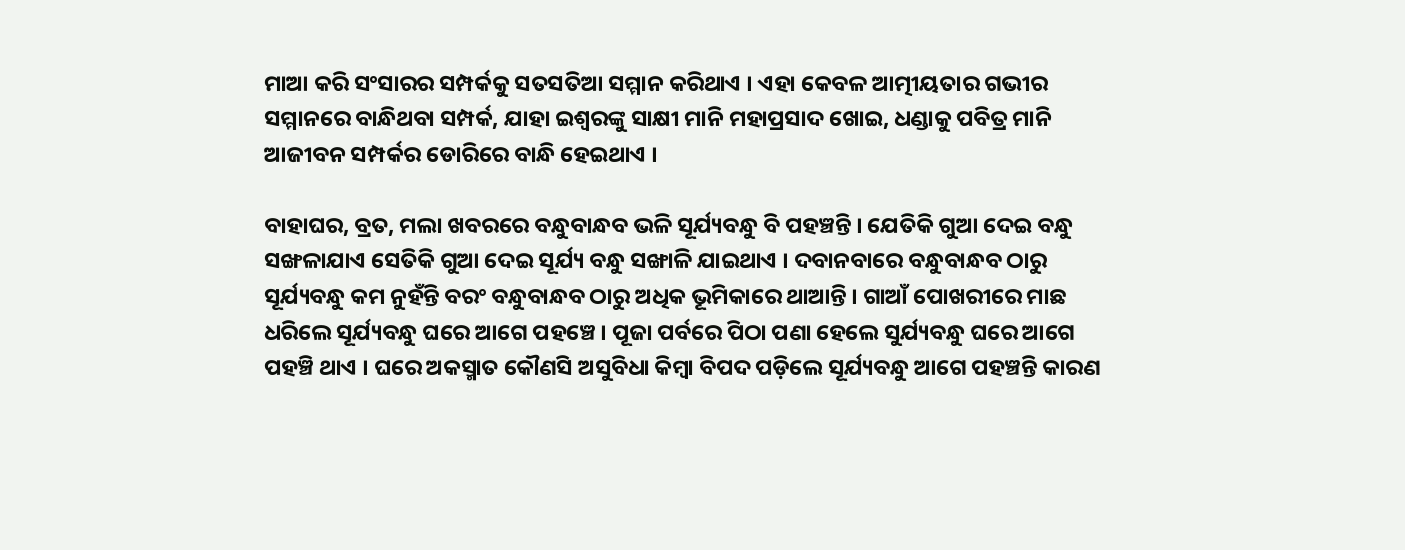ମାଆ କରି ସଂସାରର ସମ୍ପର୍କକୁ ସତସତିଆ ସମ୍ମାନ କରିଥାଏ । ଏହା କେବଳ ଆତ୍ମୀୟତାର ଗଭୀର ସମ୍ମାନରେ ବାନ୍ଧିଥବା ସମ୍ପର୍କ, ଯାହା ଇଶ୍ଵରଙ୍କୁ ସାକ୍ଷୀ ମାନି ମହାପ୍ରସାଦ ଖୋଇ, ଧଣ୍ଡାକୁ ପବିତ୍ର ମାନି ଆଜୀବନ ସମ୍ପର୍କର ଡୋରିରେ ବାନ୍ଧି ହେଇଥାଏ ।

ବାହାଘର, ବ୍ରତ, ମଲା ଖବରରେ ବନ୍ଧୁବାନ୍ଧବ ଭଳି ସୂର୍ଯ୍ୟବନ୍ଧୁ ବି ପହଞ୍ଚନ୍ତି । ଯେତିକି ଗୁଆ ଦେଇ ବନ୍ଧୁ ସଙ୍ଖଳାଯାଏ ସେତିକି ଗୁଆ ଦେଇ ସୂର୍ଯ୍ୟ ବନ୍ଧୁ ସଙ୍ଖାଳି ଯାଇଥାଏ । ଦବାନବାରେ ବନ୍ଧୁବାନ୍ଧବ ଠାରୁ ସୂର୍ଯ୍ୟବନ୍ଧୁ କମ ନୁହଁନ୍ତି ବରଂ ବନ୍ଧୁବାନ୍ଧବ ଠାରୁ ଅଧିକ ଭୂମିକାରେ ଥାଆନ୍ତି । ଗାଆଁ ପୋଖରୀରେ ମାଛ ଧରିଲେ ସୂର୍ଯ୍ୟବନ୍ଧୁ ଘରେ ଆଗେ ପହଞ୍ଚେ । ପୂଜା ପର୍ବରେ ପିଠା ପଣା ହେଲେ ସୁର୍ଯ୍ୟବନ୍ଧୁ ଘରେ ଆଗେ ପହଞ୍ଚି ଥାଏ । ଘରେ ଅକସ୍ମାତ କୌଣସି ଅସୁବିଧା କିମ୍ବା ବିପଦ ପଡ଼ିଲେ ସୂର୍ଯ୍ୟବନ୍ଧୁ ଆଗେ ପହଞ୍ଚନ୍ତି କାରଣ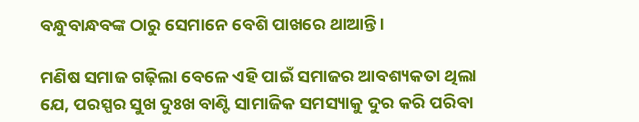ବନ୍ଧୁବାନ୍ଧବଙ୍କ ଠାରୁ ସେମାନେ ବେଶି ପାଖରେ ଥାଆନ୍ତି ।

ମଣିଷ ସମାଜ ଗଢ଼ିଲା ବେଳେ ଏହି ପାଇଁ ସମାଜର ଆବଶ୍ୟକତା ଥିଲା ଯେ, ପରସ୍ପର ସୁଖ ଦୁଃଖ ବାଣ୍ଟି ସାମାଜିକ ସମସ୍ୟାକୁ ଦୁର କରି ପରିବା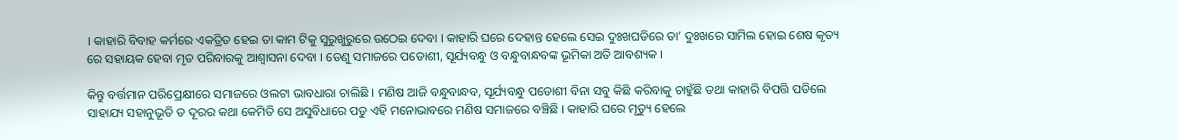। କାହାରି ବିବାହ କର୍ମରେ ଏକତ୍ରିତ ହେଇ ତା କାମ ଟିକୁ ସୁରୁଖୁରୁରେ ଉଠେଇ ଦେବା । କାହାରି ଘରେ ଦେହାନ୍ତ ହେଲେ ସେଇ ଦୁଃଖଘଡିରେ ତା’ ଦୁଃଖରେ ସାମିଲ ହୋଇ ଶେଷ କୃତ୍ୟ ରେ ସହାୟକ ହେବା ମୃତ ପରିବାରକୁ ଆଶ୍ୱାସନା ଦେବା । ତେଣୁ ସମାଜରେ ପଡୋଶୀ, ସୂର୍ଯ୍ୟବନ୍ଧୁ ଓ ବନ୍ଧୁବାନ୍ଧବଙ୍କ ଭୂମିକା ଅତି ଆବଶ୍ୟକ ।

କିନ୍ତୁ ବର୍ତ୍ତମାନ ପରିପ୍ରେକ୍ଷୀରେ ସମାଜରେ ଓଲଟା ଭାବଧାରା ଚାଲିଛି । ମଣିଷ ଆଜି ବନ୍ଧୁବାନ୍ଧବ, ସୂର୍ଯ୍ୟବନ୍ଧୁ ପଡୋଶୀ ବିନା ସବୁ କିଛି କରିବାକୁ ଚାହୁଁଛି ତଥା କାହାରି ବିପତ୍ତି ପଡିଲେ ସାହାଯ୍ୟ ସହାନୁଭୂତି ତ ଦୂରର କଥା କେମିତି ସେ ଅସୁବିଧାରେ ପଡୁ ଏହି ମନୋଭାବରେ ମଣିଷ ସମାଜରେ ବଞ୍ଚିଛି । କାହାରି ଘରେ ମୃତ୍ୟୁ ହେଲେ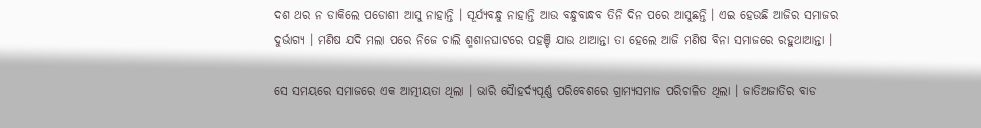ଦଶ ଥର ନ ଡାକିଲେ ପଡୋଶୀ ଆସୁ ନାହାନ୍ତି । ସୂର୍ଯ୍ୟବନ୍ଧୁ ନାହାନ୍ତି ଆଉ ବନ୍ଧୁବାନ୍ଧବ ତିନି ଦିନ ପରେ ଆସୁଛନ୍ତି । ଏଇ ହେଉଛି ଆଜିର ସମାଜର ଦୁର୍ଭାଗ୍ୟ । ମଣିଷ ଯଦି ମଲା ପରେ ନିଜେ ଚାଲି ଶ୍ମଶାନଘାଟରେ ପହଞ୍ଚି ଯାଉ ଥାଆନ୍ତା ତା ହେଲେ ଆଜି ମଣିଷ ବିନା ସମାଜରେ ରହୁଥାଆନ୍ତା ।

ସେ ସମୟରେ ସମାଜରେ ଏକ ଆତ୍ମୀୟତା ଥିଲା । ଭାରି ସୈାହର୍ଦ୍ୟପୂର୍ଣ୍ଣ ପରିବେଶରେ ଗ୍ରାମ୍ୟସମାଜ ପରିଚାଳିତ ଥିଲା । ଜାତିଅଜାତିର ବାଡ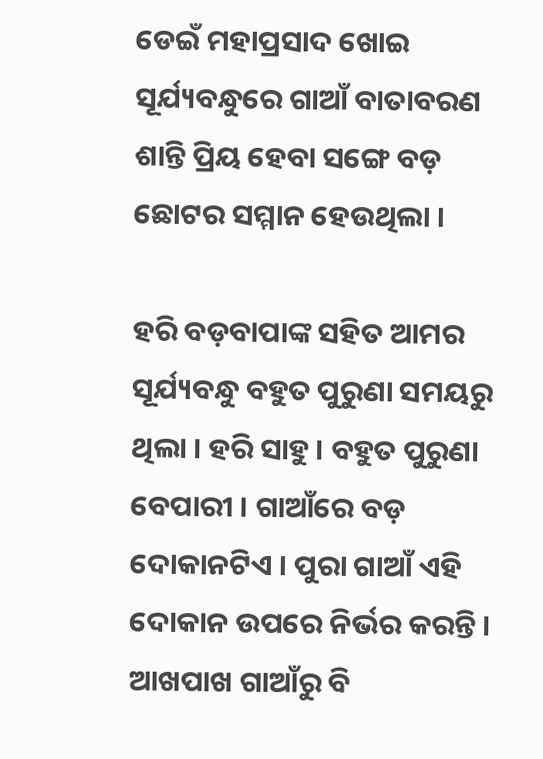ଡେଇଁ ମହାପ୍ରସାଦ ଖୋଇ ସୂର୍ଯ୍ୟବନ୍ଧୁରେ ଗାଆଁ ବାତାବରଣ ଶାନ୍ତି ପ୍ରିୟ ହେବା ସଙ୍ଗେ ବଡ଼ ଛୋଟର ସମ୍ମାନ ହେଉଥିଲା ।

ହରି ବଡ଼ବାପାଙ୍କ ସହିତ ଆମର ସୂର୍ଯ୍ୟବନ୍ଧୁ ବହୁତ ପୁରୁଣା ସମୟରୁ ଥିଲା । ହରି ସାହୁ । ବହୁତ ପୁରୁଣା ବେପାରୀ । ଗାଆଁରେ ବଡ଼ ଦୋକାନଟିଏ । ପୁରା ଗାଆଁ ଏହି ଦୋକାନ ଉପରେ ନିର୍ଭର କରନ୍ତି । ଆଖପାଖ ଗାଆଁରୁ ବି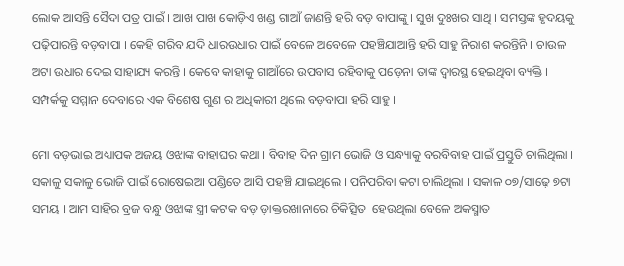ଲୋକ ଆସନ୍ତି ସୈଦା ପତ୍ର ପାଇଁ । ଆଖ ପାଖ କୋଡ଼ିଏ ଖଣ୍ଡ ଗାଆଁ ଜାଣନ୍ତି ହରି ବଡ଼ ବାପାଙ୍କୁ । ସୁଖ ଦୁଃଖର ସାଥି । ସମସ୍ତଙ୍କ ହୃଦୟକୁ ପଢ଼ିପାରନ୍ତି ବଡ଼ବାପା । କେହି ଗରିବ ଯଦି ଧାରଉଧାର ପାଇଁ ବେଳେ ଅବେଳେ ପହଞ୍ଚିଯାଆନ୍ତି ହରି ସାହୁ ନିରାଶ କରନ୍ତିନି । ଚାଉଳ ଅଟା ଉଧାର ଦେଇ ସାହାଯ୍ୟ କରନ୍ତି । କେବେ କାହାକୁ ଗାଆଁରେ ଉପବାସ ରହିବାକୁ ପଡ଼େନା ତାଙ୍କ ଦ୍ୱାରସ୍ଥ ହେଇଥିବା ବ୍ୟକ୍ତି । ସମ୍ପର୍କକୁ ସମ୍ମାନ ଦେବାରେ ଏକ ବିଶେଷ ଗୁଣ ର ଅଧିକାରୀ ଥିଲେ ବଡ଼ବାପା ହରି ସାହୁ ।

ମୋ ବଡ଼ଭାଇ ଅଧ୍ୟାପକ ଅଜୟ ଓଝାଙ୍କ ବାହାଘର କଥା । ବିବାହ ଦିନ ଗ୍ରାମ ଭୋଜି ଓ ସନ୍ଧ୍ୟାକୁ ବରବିବାହ ପାଇଁ ପ୍ରସ୍ତୁତି ଚାଲିଥିଲା । ସକାଳୁ ସକାଳୁ ଭୋଜି ପାଇଁ ରୋଷେଇଆ ପଣ୍ଡିତେ ଆସି ପହଞ୍ଚି ଯାଇଥିଲେ । ପନିପରିବା କଟା ଚାଲିଥିଲା । ସକାଳ ୦୭/ସାଢ଼େ ୭ଟା ସମୟ । ଆମ ସାହିର ବ୍ରଜ ବନ୍ଧୁ ଓଝାଙ୍କ ସ୍ତ୍ରୀ କଟକ ବଡ଼ ଡ଼ାକ୍ତରଖାନାରେ ଚିକିତ୍ସିତ  ହେଉଥିଲା ବେଳେ ଅକସ୍ମାତ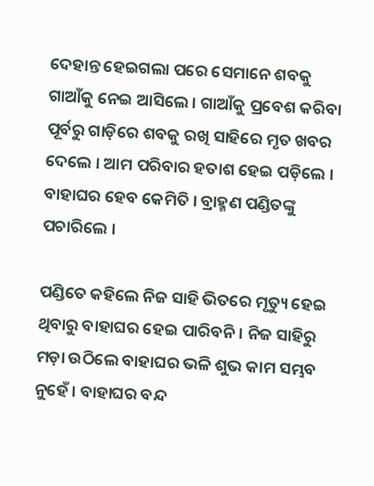ଦେହାନ୍ତ ହେଇଗଲା ପରେ ସେମାନେ ଶବକୁ ଗାଆଁକୁ ନେଇ ଆସିଲେ । ଗାଆଁକୁ ପ୍ରବେଶ କରିବା ପୂର୍ବରୁ ଗାଡ଼ିରେ ଶବକୁ ରଖି ସାହିରେ ମୃତ ଖବର ଦେଲେ । ଆମ ପରିବାର ହତାଶ ହେଇ ପଡ଼ିଲେ । ବାହାଘର ହେବ କେମିତି । ବ୍ରାହ୍ମଣ ପଣ୍ଡିତଙ୍କୁ ପଚାରିଲେ ।

ପଣ୍ଡିତେ କହିଲେ ନିଜ ସାହି ଭିତରେ ମୃତ୍ୟୁ ହେଇ ଥିବାରୁ ବାହାଘର ହେଇ ପାରିବନି । ନିଜ ସାହିରୁ ମଡ଼ା ଉଠିଲେ ବାହାଘର ଭଳି ଶୁଭ କାମ ସମ୍ଭବ ନୁହେଁ । ବାହାଘର ବନ୍ଦ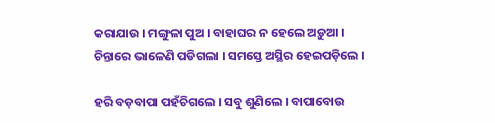କରାଯାଉ । ମଙ୍ଗୁଳା ପୁଅ । ବାହାଘର ନ ହେଲେ ଅଡ଼ୁଆ । ଚିନ୍ତାରେ ଭାଳେଣି ପଡିଗଲା । ସମସ୍ତେ ଅସ୍ଥିର ହେଇପଡ଼ିଲେ ।

ହରି ବଡ଼ବାପା ପହଁଚିଗଲେ । ସବୁ ଶୁଣିଲେ । ବାପାବୋଉ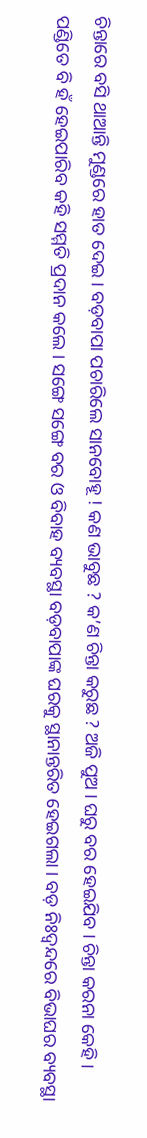ଚିନ୍ତାରେ ବସି ଥାଆନ୍ତି ମୁଣ୍ଡରେ ହାତ ଦେଇ । ବଡ଼ବାପା ପଚାରିଲେ ସାନବୋହୂ ! କଣ ଭାବୁଛ ? କ’ଣ ଚିନ୍ତା କରୁଛ ? ଅଜି ପୁଅ । ଘରୁ ବର ହେଇଯିବ । ଚିନ୍ତା କରନା କେହି । ପଣ୍ଡିତେ ବି ହଁ ହେଇପାରିବ କହି ସମ୍ମତି ପ୍ରଦାନ କଲେ । ସଙ୍ଗେ ସଙ୍ଗେ ବର ଓ ବିବାହ ବ୍ୟବସ୍ଥା ବଡ଼ବାପାଙ୍କ ଘରକୁ ସ୍ଥାନାନ୍ତରିତ ହେଇଗଲା । ବଡ଼ ନିଃଦ୍ଵନ୍ଦରେ ବିଭାଘର ବ୍ୟବସ୍ଥା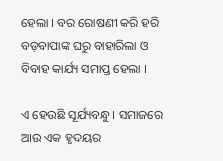ହେଲା । ବର ରୋଷଣୀ କରି ହରି ବଡ଼ବାପାଙ୍କ ଘରୁ ବାହାରିଲା ଓ ବିବାହ କାର୍ଯ୍ୟ ସମାପ୍ତ ହେଲା ।

ଏ ହେଉଛି ସୂର୍ଯ୍ୟବନ୍ଧୁ । ସମାଜରେ ଆଉ ଏକ ହୃଦୟର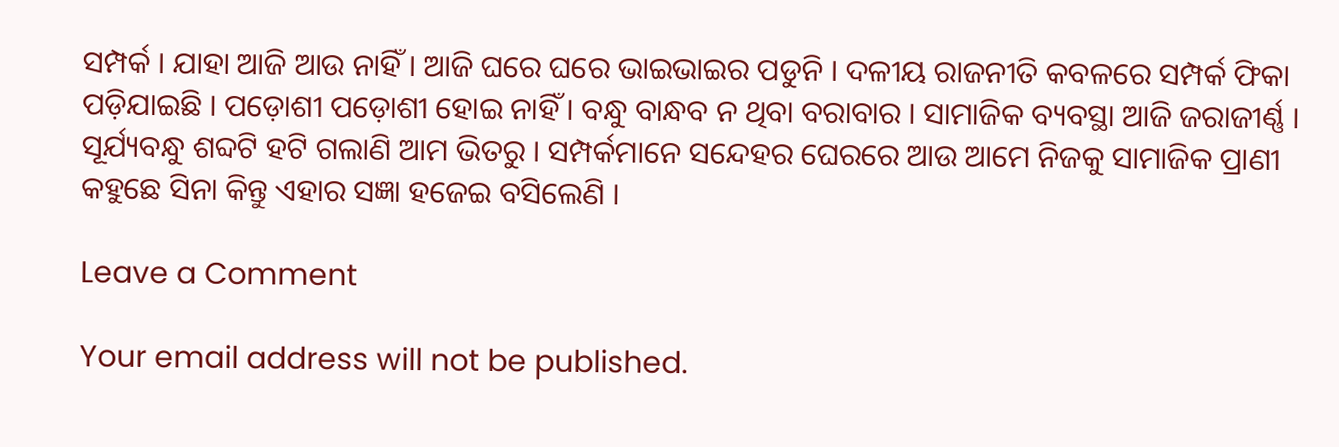ସମ୍ପର୍କ । ଯାହା ଆଜି ଆଉ ନାହିଁ । ଆଜି ଘରେ ଘରେ ଭାଇଭାଇର ପଡୁନି । ଦଳୀୟ ରାଜନୀତି କବଳରେ ସମ୍ପର୍କ ଫିକା ପଡ଼ିଯାଇଛି । ପଡ଼ୋଶୀ ପଡ଼ୋଶୀ ହୋଇ ନାହିଁ । ବନ୍ଧୁ ବାନ୍ଧବ ନ ଥିବା ବରାବାର । ସାମାଜିକ ବ୍ୟବସ୍ଥା ଆଜି ଜରାଜୀର୍ଣ୍ଣ । ସୂର୍ଯ୍ୟବନ୍ଧୁ ଶବ୍ଦଟି ହଟି ଗଲାଣି ଆମ ଭିତରୁ । ସମ୍ପର୍କମାନେ ସନ୍ଦେହର ଘେରରେ ଆଉ ଆମେ ନିଜକୁ ସାମାଜିକ ପ୍ରାଣୀ କହୁଛେ ସିନା କିନ୍ତୁ ଏହାର ସଜ୍ଞା ହଜେଇ ବସିଲେଣି ।

Leave a Comment

Your email address will not be published.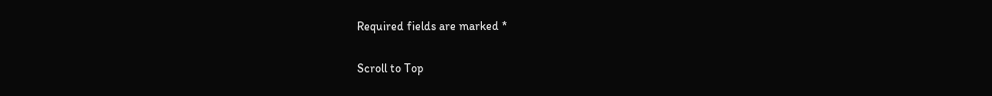Required fields are marked *

Scroll to Top